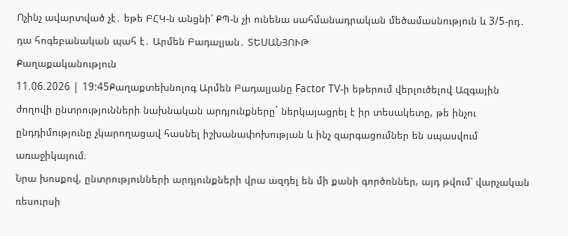Ոչինչ ավարտված չէ․ եթե ԲՀԿ-ն անցնի՝ ՔՊ-ն չի ունենա սահմանադրական մեծամասնություն և 3/5-րդ․ դա հոգեբանական պահ է․ Արմեն Բադալյան․ ՏԵՍԱՆՅՈՒԹ
Քաղաքականություն
11.06.2026 | 19:45Քաղաքտեխնոլոգ Արմեն Բադալյանը Factor TV-ի եթերում վերլուծելով Ազգային ժողովի ընտրությունների նախնական արդյունքները` ներկայացրել է իր տեսակետը, թե ինչու ընդդիմությունը չկարողացավ հասնել իշխանափոխության և ինչ զարգացումներ են սպասվում առաջիկայում։
Նրա խոսքով, ընտրությունների արդյունքների վրա ազդել են մի քանի գործոններ, այդ թվում՝ վարչական ռեսուրսի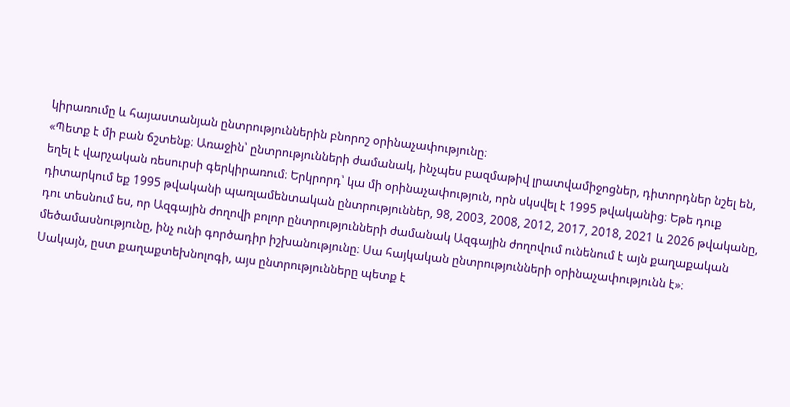կիրառումը և հայաստանյան ընտրություններին բնորոշ օրինաչափությունը։
«Պետք է մի բան ճշտենք։ Առաջին՝ ընտրությունների ժամանակ, ինչպես բազմաթիվ լրատվամիջոցներ, դիտորդներ նշել են, եղել է վարչական ռեսուրսի գերկիրառում։ Երկրորդ՝ կա մի օրինաչափություն, որն սկսվել է 1995 թվականից։ Եթե դուք դիտարկում եք 1995 թվականի պառլամենտական ընտրություններ, 98, 2003, 2008, 2012, 2017, 2018, 2021 և 2026 թվականը, դու տեսնում ես, որ Ազգային ժողովի բոլոր ընտրությունների ժամանակ Ազգային ժողովում ունենում է այն քաղաքական մեծամասնությունը, ինչ ունի գործադիր իշխանությունը։ Սա հայկական ընտրությունների օրինաչափությունն է»։
Սակայն, ըստ քաղաքտեխնոլոգի, այս ընտրությունները պետք է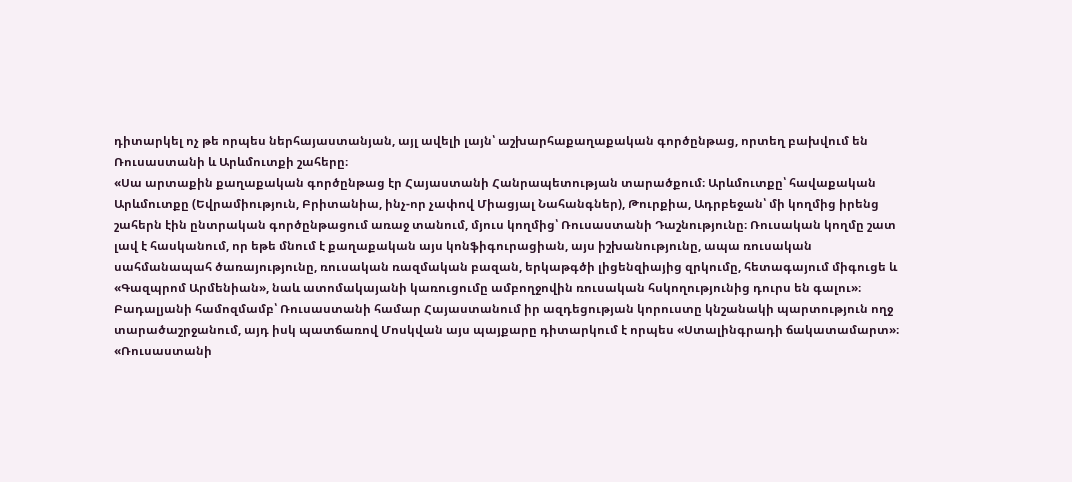դիտարկել ոչ թե որպես ներհայաստանյան, այլ ավելի լայն՝ աշխարհաքաղաքական գործընթաց, որտեղ բախվում են Ռուսաստանի և Արևմուտքի շահերը։
«Սա արտաքին քաղաքական գործընթաց էր Հայաստանի Հանրապետության տարածքում։ Արևմուտքը՝ հավաքական Արևմուտքը (Եվրամիություն, Բրիտանիա, ինչ-որ չափով Միացյալ Նահանգներ), Թուրքիա, Ադրբեջան՝ մի կողմից իրենց շահերն էին ընտրական գործընթացում առաջ տանում, մյուս կողմից՝ Ռուսաստանի Դաշնությունը։ Ռուսական կողմը շատ լավ է հասկանում, որ եթե մնում է քաղաքական այս կոնֆիգուրացիան, այս իշխանությունը, ապա ռուսական սահմանապահ ծառայությունը, ռուսական ռազմական բազան, երկաթգծի լիցենզիայից զրկումը, հետագայում միգուցե և «Գազպրոմ Արմենիան», նաև ատոմակայանի կառուցումը ամբողջովին ռուսական հսկողությունից դուրս են գալու»։
Բադալյանի համոզմամբ՝ Ռուսաստանի համար Հայաստանում իր ազդեցության կորուստը կնշանակի պարտություն ողջ տարածաշրջանում, այդ իսկ պատճառով Մոսկվան այս պայքարը դիտարկում է որպես «Ստալինգրադի ճակատամարտ»։
«Ռուսաստանի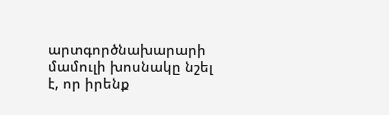արտգործնախարարի մամուլի խոսնակը նշել է, որ իրենք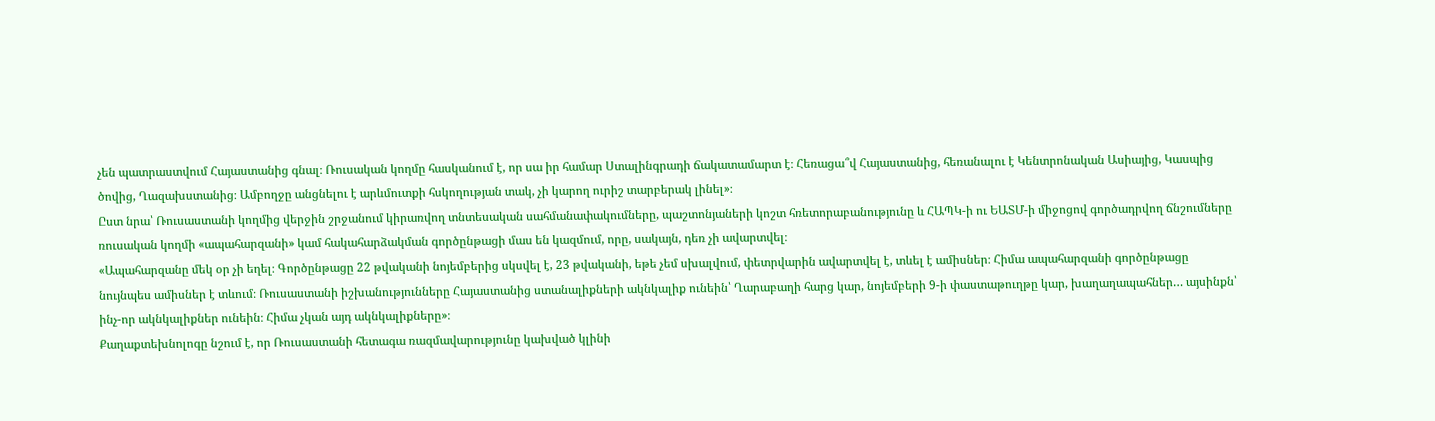չեն պատրաստվում Հայաստանից գնալ։ Ռուսական կողմը հասկանում է, որ սա իր համար Ստալինգրադի ճակատամարտ է։ Հեռացա՞վ Հայաստանից, հեռանալու է Կենտրոնական Ասիայից, Կասպից ծովից, Ղազախստանից։ Ամբողջը անցնելու է արևմուտքի հսկողության տակ, չի կարող ուրիշ տարբերակ լինել»։
Ըստ նրա՝ Ռուսաստանի կողմից վերջին շրջանում կիրառվող տնտեսական սահմանափակումները, պաշտոնյաների կոշտ հռետորաբանությունը և ՀԱՊԿ-ի ու ԵԱՏՄ-ի միջոցով գործադրվող ճնշումները ռուսական կողմի «ապահարզանի» կամ հակահարձակման գործընթացի մաս են կազմում, որը, սակայն, դեռ չի ավարտվել։
«Ապահարզանը մեկ օր չի եղել։ Գործընթացը 22 թվականի նոյեմբերից սկսվել է, 23 թվականի, եթե չեմ սխալվում, փետրվարին ավարտվել է, տևել է ամիսներ։ Հիմա ապահարզանի գործընթացը նույնպես ամիսներ է տևում։ Ռուսաստանի իշխանությունները Հայաստանից ստանալիքների ակնկալիք ունեին՝ Ղարաբաղի հարց կար, նոյեմբերի 9-ի փաստաթուղթը կար, խաղաղապահներ… այսինքն՝ ինչ-որ ակնկալիքներ ունեին։ Հիմա չկան այդ ակնկալիքները»։
Քաղաքտեխնոլոգը նշում է, որ Ռուսաստանի հետագա ռազմավարությունը կախված կլինի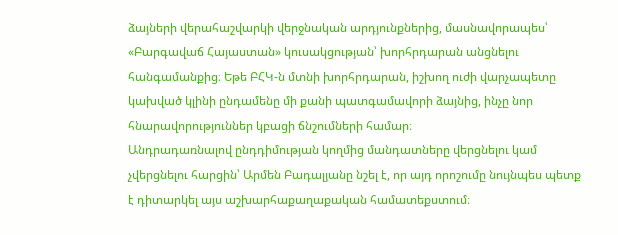ձայների վերահաշվարկի վերջնական արդյունքներից, մասնավորապես՝ «Բարգավաճ Հայաստան» կուսակցության՝ խորհրդարան անցնելու հանգամանքից։ Եթե ԲՀԿ-ն մտնի խորհրդարան, իշխող ուժի վարչապետը կախված կլինի ընդամենը մի քանի պատգամավորի ձայնից, ինչը նոր հնարավորություններ կբացի ճնշումների համար։
Անդրադառնալով ընդդիմության կողմից մանդատները վերցնելու կամ չվերցնելու հարցին՝ Արմեն Բադալյանը նշել է, որ այդ որոշումը նույնպես պետք է դիտարկել այս աշխարհաքաղաքական համատեքստում։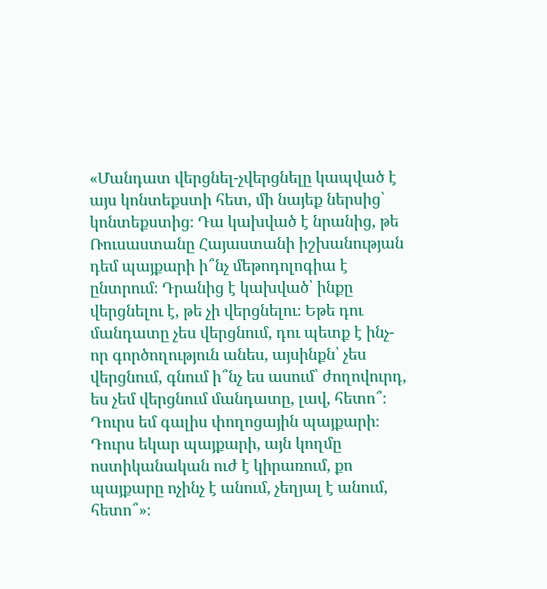«Մանդատ վերցնել-չվերցնելը կապված է այս կոնտեքստի հետ, մի նայեք ներսից՝ կոնտեքստից։ Դա կախված է նրանից, թե Ռուսաստանը Հայաստանի իշխանության դեմ պայքարի ի՞նչ մեթոդոլոգիա է ընտրում։ Դրանից է կախված՝ ինքը վերցնելու է, թե չի վերցնելու։ Եթե դու մանդատը չես վերցնում, դու պետք է ինչ-որ գործողություն անես, այսինքն՝ չես վերցնում, գնում ի՞նչ ես ասում՝ ժողովուրդ, ես չեմ վերցնում մանդատը, լավ, հետո՞։ Դուրս եմ գալիս փողոցային պայքարի։ Դուրս եկար պայքարի, այն կողմը ոստիկանական ուժ է կիրառում, քո պայքարը ոչինչ է անում, չեղյալ է անում, հետո՞»։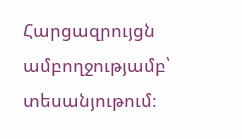Հարցազրույցն ամբողջությամբ՝ տեսանյութում։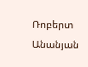Ռոբերտ Անանյան